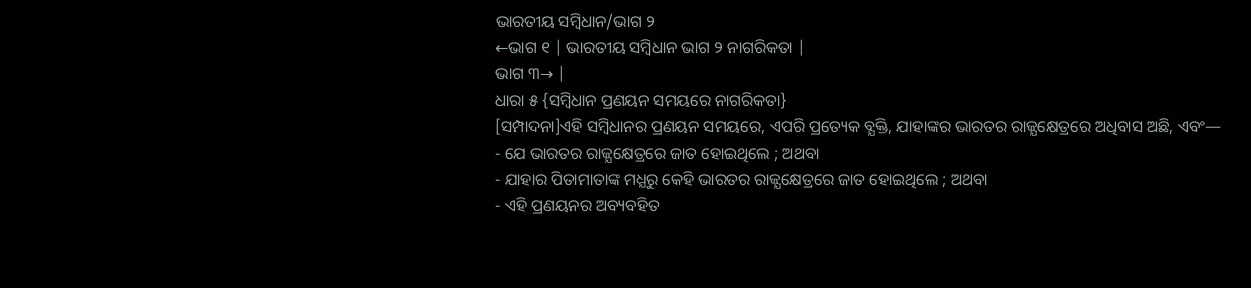ଭାରତୀୟ ସମ୍ବିଧାନ/ଭାଗ ୨
←ଭାଗ ୧ | ଭାରତୀୟ ସମ୍ବିଧାନ ଭାଗ ୨ ନାଗରିକତା |
ଭାଗ ୩→ |
ଧାରା ୫ {ସମ୍ବିଧାନ ପ୍ରଣୟନ ସମୟରେ ନାଗରିକତା}
[ସମ୍ପାଦନା]ଏହି ସମ୍ବିଧାନର ପ୍ରଣୟନ ସମୟରେ, ଏପରି ପ୍ରତ୍ୟେକ ବ୍ଯକ୍ତି, ଯାହାଙ୍କର ଭାରତର ରାଜ୍ଯକ୍ଷେତ୍ରରେ ଅଧିବାସ ଅଛି, ଏବଂ—
- ଯେ ଭାରତର ରାଜ୍ଯକ୍ଷେତ୍ରରେ ଜାତ ହୋଇଥିଲେ ; ଅଥବା
- ଯାହାର ପିତାମାତାଙ୍କ ମଧ୍ଯରୁ କେହି ଭାରତର ରାଜ୍ଯକ୍ଷେତ୍ରରେ ଜାତ ହୋଇଥିଲେ ; ଅଥବା
- ଏହି ପ୍ରଣୟନର ଅବ୍ୟବହିତ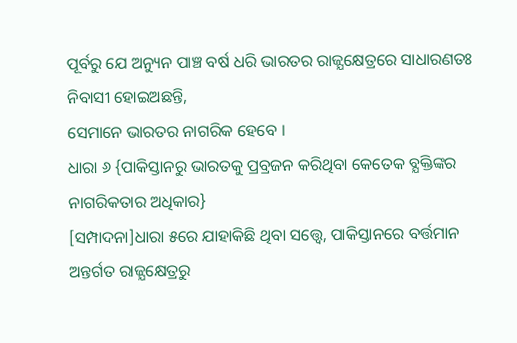ପୂର୍ବରୁ ଯେ ଅନ୍ୟୁନ ପାଞ୍ଚ ବର୍ଷ ଧରି ଭାରତର ରାଜ୍ଯକ୍ଷେତ୍ରରେ ସାଧାରଣତଃ ନିବାସୀ ହୋଇଅଛନ୍ତି,
ସେମାନେ ଭାରତର ନାଗରିକ ହେବେ ।
ଧାରା ୬ {ପାକିସ୍ତାନରୁ ଭାରତକୁ ପ୍ରବ୍ରଜନ କରିଥିବା କେତେକ ବ୍ଯକ୍ତିଙ୍କର ନାଗରିକତାର ଅଧିକାର}
[ସମ୍ପାଦନା]ଧାରା ୫ରେ ଯାହାକିଛି ଥିବା ସତ୍ତ୍ବେ, ପାକିସ୍ତାନରେ ବର୍ତ୍ତମାନ ଅନ୍ତର୍ଗତ ରାଜ୍ଯକ୍ଷେତ୍ରରୁ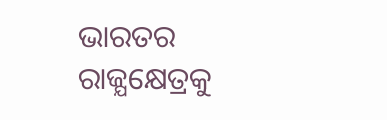ଭାରତର ରାଜ୍ଯକ୍ଷେତ୍ରକୁ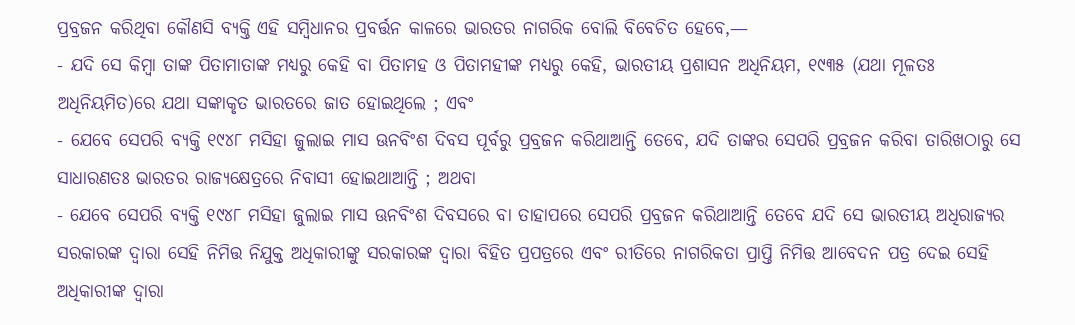ପ୍ରବ୍ରଜନ କରିଥିବା କୌଣସି ବ୍ୟକ୍ତି ଏହି ସମ୍ବିଧାନର ପ୍ରବର୍ତ୍ତନ କାଳରେ ଭାରତର ନାଗରିକ ବୋଲି ବିବେଚିତ ହେବେ,—
- ଯଦି ସେ କିମ୍ବା ତାଙ୍କ ପିତାମାତାଙ୍କ ମଧ୍ଯରୁ କେହି ବା ପିତାମହ ଓ ପିତାମହୀଙ୍କ ମଧ୍ଯରୁ କେହି, ଭାରତୀୟ ପ୍ରଶାସନ ଅଧିନିୟମ, ୧୯୩୫ (ଯଥା ମୂଳତଃ ଅଧିନିୟମିତ)ରେ ଯଥା ସଙ୍କାକୃତ ଭାରତରେ ଜାତ ହୋଇଥିଲେ ; ଏବଂ
- ଯେବେ ସେପରି ବ୍ଯକ୍ତି ୧୯୪୮ ମସିହା ଜୁଲାଇ ମାସ ଊନବିଂଶ ଦିବସ ପୂର୍ବରୁ ପ୍ରବ୍ରଜନ କରିଥାଆନ୍ତି ତେବେ, ଯଦି ତାଙ୍କର ସେପରି ପ୍ରବ୍ରଜନ କରିବା ତାରିଖଠାରୁ ସେ ସାଧାରଣତଃ ଭାରତର ରାଜ୍ଯକ୍ଷେତ୍ରରେ ନିବାସୀ ହୋଇଥାଆନ୍ତି ; ଅଥବା
- ଯେବେ ସେପରି ବ୍ଯକ୍ତି ୧୯୪୮ ମସିହା ଜୁଲାଇ ମାସ ଊନବିଂଶ ଦିବସରେ ବା ତାହାପରେ ସେପରି ପ୍ରବ୍ରଜନ କରିଥାଆନ୍ତି ତେବେ ଯଦି ସେ ଭାରତୀୟ ଅଧିରାଜ୍ୟର ସରକାରଙ୍କ ଦ୍ବାରା ସେହି ନିମିତ୍ତ ନିଯୁକ୍ତ ଅଧିକାରୀଙ୍କୁ ସରକାରଙ୍କ ଦ୍ବାରା ବିହିତ ପ୍ରପତ୍ରରେ ଏବଂ ରୀତିରେ ନାଗରିକତା ପ୍ରାପ୍ତି ନିମିତ୍ତ ଆବେଦନ ପତ୍ର ଦେଇ ସେହି ଅଧିକାରୀଙ୍କ ଦ୍ବାରା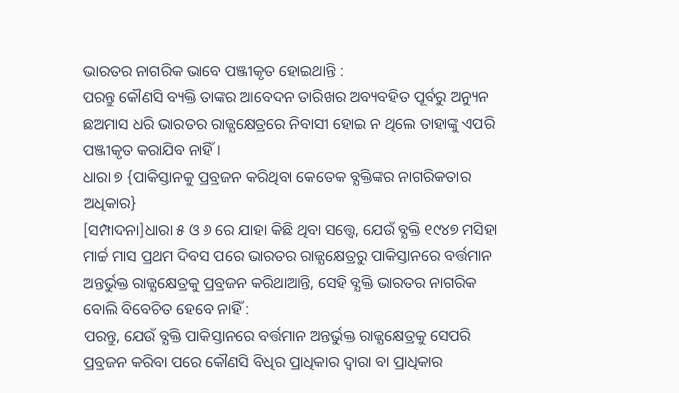ଭାରତର ନାଗରିକ ଭାବେ ପଞ୍ଜୀକୃତ ହୋଇଥାନ୍ତି :
ପରନ୍ତୁ କୌଣସି ବ୍ୟକ୍ତି ତାଙ୍କର ଆବେଦନ ତାରିଖର ଅବ୍ୟବହିତ ପୂର୍ବରୁ ଅନ୍ୟୁନ ଛଅମାସ ଧରି ଭାରତର ରାଜ୍ଯକ୍ଷେତ୍ରରେ ନିବାସୀ ହୋଇ ନ ଥିଲେ ତାହାଙ୍କୁ ଏପରି ପଞ୍ଜୀକୃତ କରାଯିବ ନାହିଁ ।
ଧାରା ୭ {ପାକିସ୍ତାନକୁ ପ୍ରବ୍ରଜନ କରିଥିବା କେତେକ ବ୍ଯକ୍ତିଙ୍କର ନାଗରିକତାର ଅଧିକାର}
[ସମ୍ପାଦନା]ଧାରା ୫ ଓ ୬ ରେ ଯାହା କିଛି ଥିବା ସତ୍ତ୍ବେ, ଯେଉଁ ବ୍ଯକ୍ତି ୧୯୪୭ ମସିହା ମାର୍ଚ୍ଚ ମାସ ପ୍ରଥମ ଦିବସ ପରେ ଭାରତର ରାଜ୍ଯକ୍ଷେତ୍ରରୁ ପାକିସ୍ତାନରେ ବର୍ତ୍ତମାନ ଅନ୍ତର୍ଭୁକ୍ତ ରାଜ୍ଯକ୍ଷେତ୍ରକୁ ପ୍ରବ୍ରଜନ କରିଥାଆନ୍ତି, ସେହି ବ୍ଯକ୍ତି ଭାରତର ନାଗରିକ ବୋଲି ବିବେଚିତ ହେବେ ନାହିଁ :
ପରନ୍ତୁ, ଯେଉଁ ବ୍ଯକ୍ତି ପାକିସ୍ତାନରେ ବର୍ତ୍ତମାନ ଅନ୍ତର୍ଭୁକ୍ତ ରାଜ୍ଯକ୍ଷେତ୍ରକୁ ସେପରି ପ୍ରବ୍ରଜନ କରିବା ପରେ କୌଣସି ବିଧିର ପ୍ରାଧିକାର ଦ୍ବାରା ବା ପ୍ରାଧିକାର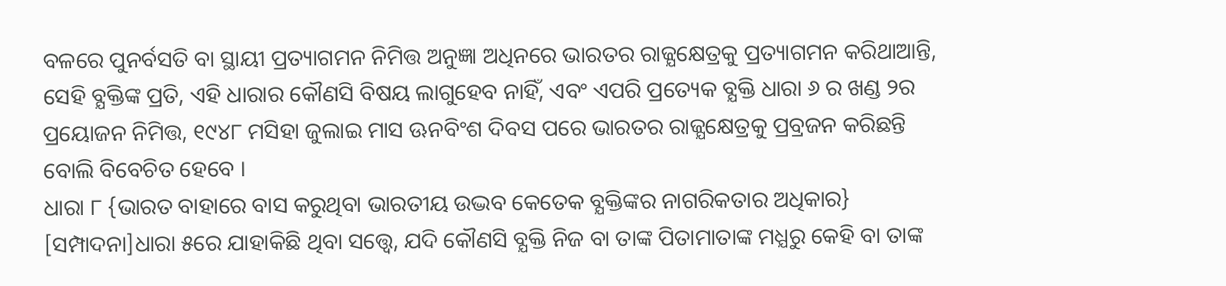ବଳରେ ପୁନର୍ବସତି ବା ସ୍ଥାୟୀ ପ୍ରତ୍ୟାଗମନ ନିମିତ୍ତ ଅନୁଜ୍ଞା ଅଧିନରେ ଭାରତର ରାଜ୍ଯକ୍ଷେତ୍ରକୁ ପ୍ରତ୍ୟାଗମନ କରିଥାଆନ୍ତି, ସେହି ବ୍ଯକ୍ତିଙ୍କ ପ୍ରତି, ଏହି ଧାରାର କୌଣସି ବିଷୟ ଲାଗୁହେବ ନାହିଁ, ଏବଂ ଏପରି ପ୍ରତ୍ୟେକ ବ୍ଯକ୍ତି ଧାରା ୬ ର ଖଣ୍ଡ ୨ର ପ୍ରୟୋଜନ ନିମିତ୍ତ, ୧୯୪୮ ମସିହା ଜୁଲାଇ ମାସ ଊନବିଂଶ ଦିବସ ପରେ ଭାରତର ରାଜ୍ଯକ୍ଷେତ୍ରକୁ ପ୍ରବ୍ରଜନ କରିଛନ୍ତି ବୋଲି ବିବେଚିତ ହେବେ ।
ଧାରା ୮ {ଭାରତ ବାହାରେ ବାସ କରୁଥିବା ଭାରତୀୟ ଉଦ୍ଭବ କେତେକ ବ୍ଯକ୍ତିଙ୍କର ନାଗରିକତାର ଅଧିକାର}
[ସମ୍ପାଦନା]ଧାରା ୫ରେ ଯାହାକିଛି ଥିବା ସତ୍ତ୍ବେ, ଯଦି କୌଣସି ବ୍ଯକ୍ତି ନିଜ ବା ତାଙ୍କ ପିତାମାତାଙ୍କ ମଧ୍ଯରୁ କେହି ବା ତାଙ୍କ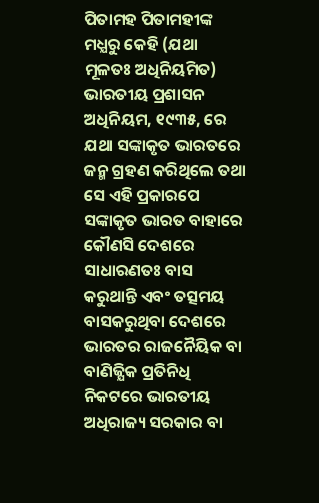ପିତାମହ ପିତାମହୀଙ୍କ ମଧ୍ଯରୁ କେହି (ଯଥା ମୂଳତଃ ଅଧିନିୟମିତ) ଭାରତୀୟ ପ୍ରଶାସନ ଅଧିନିୟମ, ୧୯୩୫, ରେ ଯଥା ସଙ୍କାକୃତ ଭାରତରେ ଜନ୍ମ ଗ୍ରହଣ କରିଥିଲେ ତଥା ସେ ଏହି ପ୍ରକାରପେ ସଙ୍କାକୃତ ଭାରତ ବାହାରେ କୌଣସି ଦେଶରେ ସାଧାରଣତଃ ବାସ କରୁଥାନ୍ତି ଏବଂ ତତ୍ସମୟ ବାସକରୁଥିବା ଦେଶରେ ଭାରତର ରାଜନୈୟିକ ବା ବାଣିଜ୍ଯିକ ପ୍ରତିନିଧି ନିକଟରେ ଭାରତୀୟ ଅଧିରାଜ୍ୟ ସରକାର ବା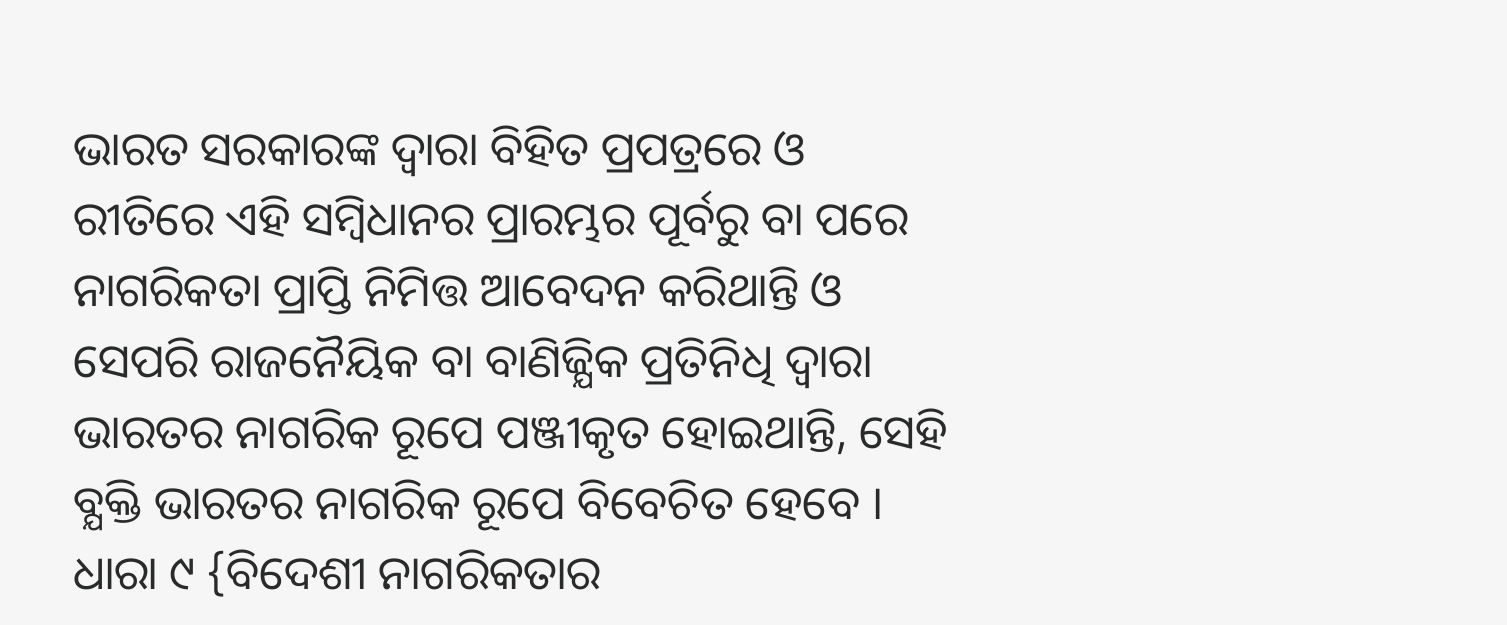ଭାରତ ସରକାରଙ୍କ ଦ୍ବାରା ବିହିତ ପ୍ରପତ୍ରରେ ଓ ରୀତିରେ ଏହି ସମ୍ବିଧାନର ପ୍ରାରମ୍ଭର ପୂର୍ବରୁ ବା ପରେ ନାଗରିକତା ପ୍ରାପ୍ତି ନିମିତ୍ତ ଆବେଦନ କରିଥାନ୍ତି ଓ ସେପରି ରାଜନୈୟିକ ବା ବାଣିଜ୍ଯିକ ପ୍ରତିନିଧି ଦ୍ବାରା ଭାରତର ନାଗରିକ ରୂପେ ପଞ୍ଜୀକୃତ ହୋଇଥାନ୍ତି, ସେହି ବ୍ଯକ୍ତି ଭାରତର ନାଗରିକ ରୂପେ ବିବେଚିତ ହେବେ ।
ଧାରା ୯ {ବିଦେଶୀ ନାଗରିକତାର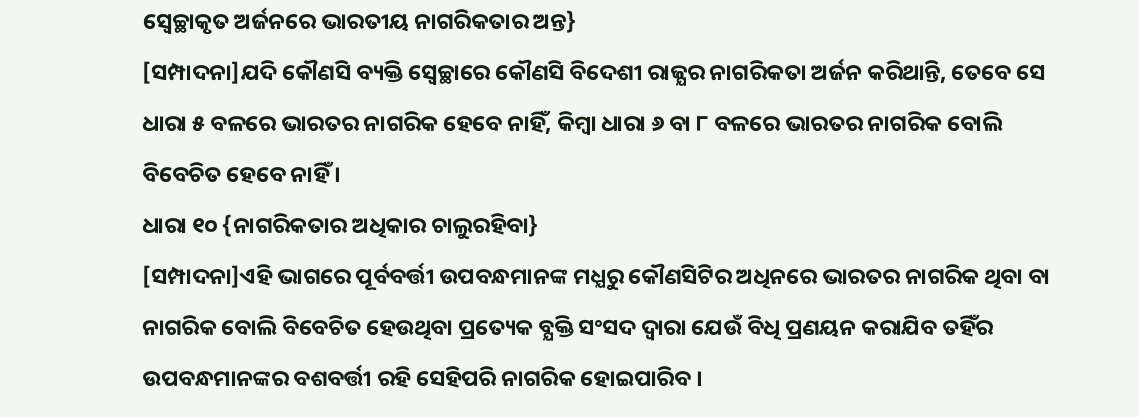ସ୍ୱେଚ୍ଛାକୃତ ଅର୍ଜନରେ ଭାରତୀୟ ନାଗରିକତାର ଅନ୍ତ}
[ସମ୍ପାଦନା]ଯଦି କୌଣସି ବ୍ୟକ୍ତି ସ୍ୱେଚ୍ଛାରେ କୌଣସି ବିଦେଶୀ ରାଜ୍ଯର ନାଗରିକତା ଅର୍ଜନ କରିଥାନ୍ତି, ତେବେ ସେ ଧାରା ୫ ବଳରେ ଭାରତର ନାଗରିକ ହେବେ ନାହିଁ, କିମ୍ବା ଧାରା ୬ ବା ୮ ବଳରେ ଭାରତର ନାଗରିକ ବୋଲି ବିବେଚିତ ହେବେ ନାହିଁ ।
ଧାରା ୧୦ {ନାଗରିକତାର ଅଧିକାର ଚାଲୁରହିବା}
[ସମ୍ପାଦନା]ଏହି ଭାଗରେ ପୂର୍ବବର୍ତ୍ତୀ ଉପବନ୍ଧମାନଙ୍କ ମଧ୍ଯରୁ କୌଣସିଟିର ଅଧିନରେ ଭାରତର ନାଗରିକ ଥିବା ବା ନାଗରିକ ବୋଲି ବିବେଚିତ ହେଉଥିବା ପ୍ରତ୍ୟେକ ବ୍ଯକ୍ତି ସଂସଦ ଦ୍ବାରା ଯେଉଁ ବିଧି ପ୍ରଣୟନ କରାଯିବ ତହିଁର ଉପବନ୍ଧମାନଙ୍କର ବଶବର୍ତ୍ତୀ ରହି ସେହିପରି ନାଗରିକ ହୋଇପାରିବ ।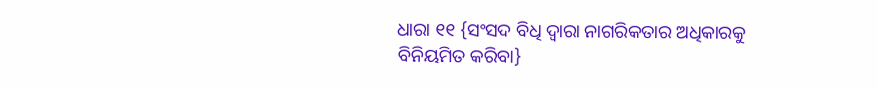ଧାରା ୧୧ {ସଂସଦ ବିଧି ଦ୍ବାରା ନାଗରିକତାର ଅଧିକାରକୁ ବିନିୟମିତ କରିବା}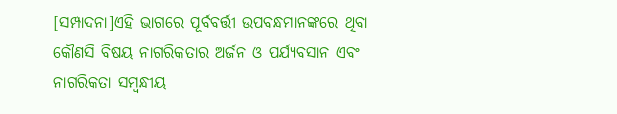[ସମ୍ପାଦନା]ଏହି ଭାଗରେ ପୂର୍ବବର୍ତ୍ତୀ ଉପବନ୍ଧମାନଙ୍କରେ ଥିବା କୌଣସି ବିଷୟ ନାଗରିକତାର ଅର୍ଜନ ଓ ପର୍ଯ୍ୟବସାନ ଏବଂ ନାଗରିକତା ସମ୍ବନ୍ଧୀୟ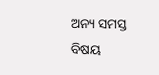ଅନ୍ୟ ସମସ୍ତ ବିଷୟ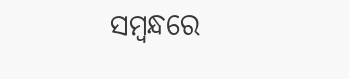ସମ୍ବନ୍ଧରେ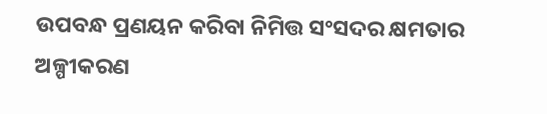ଉପବନ୍ଧ ପ୍ରଣୟନ କରିବା ନିମିତ୍ତ ସଂସଦର କ୍ଷମତାର ଅଳ୍ପୀକରଣ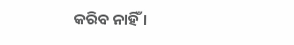କରିବ ନାହିଁ ।